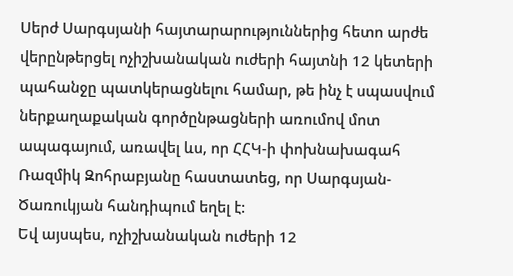Սերժ Սարգսյանի հայտարարություններից հետո արժե վերընթերցել ոչիշխանական ուժերի հայտնի 12 կետերի պահանջը պատկերացնելու համար, թե ինչ է սպասվում ներքաղաքական գործընթացների առումով մոտ ապագայում, առավել ևս, որ ՀՀԿ-ի փոխնախագահ Ռազմիկ Զոհրաբյանը հաստատեց, որ Սարգսյան-Ծառուկյան հանդիպում եղել է:
Եվ այսպես, ոչիշխանական ուժերի 12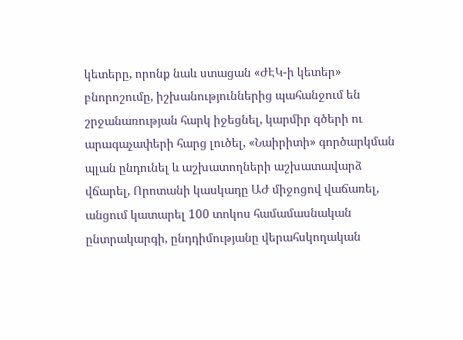կետերը, որոնք նաև ստացան «ԺԷԿ-ի կետեր» բնորոշումը, իշխանություններից պահանջում են շրջանառության հարկ իջեցնել, կարմիր գծերի ու արագաչափերի հարց լուծել, «Նաիրիտի» գործարկման պլան ընդունել և աշխատողների աշխատավարձ վճարել, Որոտանի կասկադը ԱԺ միջոցով վաճառել, անցում կատարել 100 տոկոս համամասնական ընտրակարգի, ընդդիմությանը վերահսկողական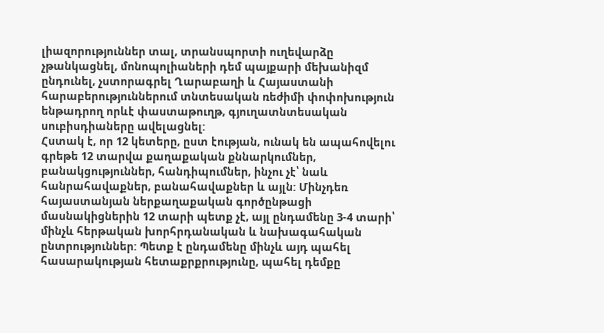լիազորություններ տալ, տրանսպորտի ուղեվարձը չթանկացնել, մոնոպոլիաների դեմ պայքարի մեխանիզմ ընդունել, չստորագրել Ղարաբաղի և Հայաստանի հարաբերություններում տնտեսական ռեժիմի փոփոխություն ենթադրող որևէ փաստաթուղթ, գյուղատնտեսական սուբիսդիաները ավելացնել:
Հստակ է, որ 12 կետերը, ըստ էության, ունակ են ապահովելու գրեթե 12 տարվա քաղաքական քննարկումներ, բանակցություններ, հանդիպումներ, ինչու չէ՝ նաև հանրահավաքներ, բանահավաքներ և այլն: Մինչդեռ հայաստանյան ներքաղաքական գործընթացի մասնակիցներին 12 տարի պետք չէ, այլ ընդամենը 3-4 տարի՝ մինչև հերթական խորհրդանական և նախագահական ընտրություններ: Պետք է ընդամենը մինչև այդ պահել հասարակության հետաքրքրությունը, պահել դեմքը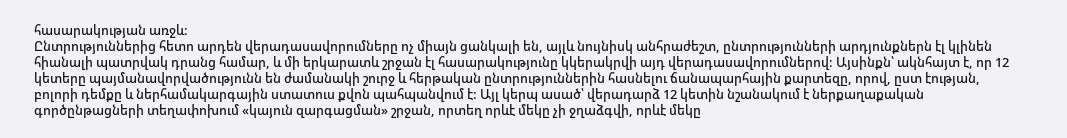հասարակության առջև:
Ընտրություններից հետո արդեն վերադասավորումները ոչ միայն ցանկալի են, այլև նույնիսկ անհրաժեշտ, ընտրությունների արդյունքներն էլ կլինեն հիանալի պատրվակ դրանց համար, և մի երկարատև շրջան էլ հասարակությունը կկերակրվի այդ վերադասավորումներով: Այսինքն՝ ակնհայտ է, որ 12 կետերը պայմանավորվածությունն են ժամանակի շուրջ և հերթական ընտրություններին հասնելու ճանապարհային քարտեզը, որով, ըստ էության, բոլորի դեմքը և ներհամակարգային ստատուս քվոն պահպանվում է: Այլ կերպ ասած՝ վերադարձ 12 կետին նշանակում է ներքաղաքական գործընթացների տեղափոխում «կայուն զարգացման» շրջան, որտեղ որևէ մեկը չի ջղաձգվի, որևէ մեկը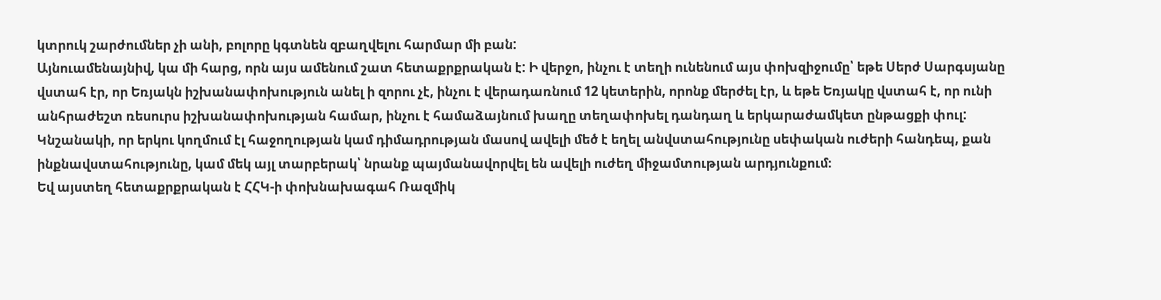կտրուկ շարժումներ չի անի, բոլորը կգտնեն զբաղվելու հարմար մի բան:
Այնուամենայնիվ, կա մի հարց, որն այս ամենում շատ հետաքրքրական է: Ի վերջո, ինչու է տեղի ունենում այս փոխզիջումը՝ եթե Սերժ Սարգսյանը վստահ էր, որ Եռյակն իշխանափոխություն անել ի զորու չէ, ինչու է վերադառնում 12 կետերին, որոնք մերժել էր, և եթե Եռյակը վստահ է, որ ունի անհրաժեշտ ռեսուրս իշխանափոխության համար, ինչու է համաձայնում խաղը տեղափոխել դանդաղ և երկարաժամկետ ընթացքի փուլ: Կնշանակի, որ երկու կողմում էլ հաջողության կամ դիմադրության մասով ավելի մեծ է եղել անվստահությունը սեփական ուժերի հանդեպ, քան ինքնավստահությունը, կամ մեկ այլ տարբերակ՝ նրանք պայմանավորվել են ավելի ուժեղ միջամտության արդյունքում։
Եվ այստեղ հետաքրքրական է ՀՀԿ-ի փոխնախագահ Ռազմիկ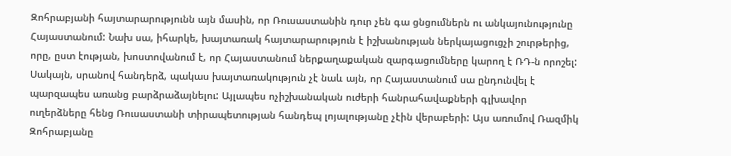Զոհրաբյանի հայտարարությունն այն մասին, որ Ռուսաստանին դուր չեն գա ցնցումներն ու անկայունությունը Հայաստանում: Նախ սա, իհարկե, խայտառակ հայտարարություն է իշխանության ներկայացուցչի շուրթերից, որը, ըստ էության, խոստովանում է, որ Հայաստանում ներքաղաքական զարգացումները կարող է ՌԴ-ն որոշել: Սակայն, սրանով հանդերձ, պակաս խայտառակություն չէ նաև այն, որ Հայաստանում սա ընդունվել է պարզապես առանց բարձրաձայնելու: Այլապես ոչիշխանական ուժերի հանրահավաքների գլխավոր ուղերձները հենց Ռուսաստանի տիրապետության հանդեպ լոյալությանը չէին վերաբերի: Այս առումով Ռազմիկ Զոհրաբյանը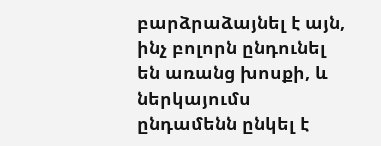բարձրաձայնել է այն, ինչ բոլորն ընդունել են առանց խոսքի, և ներկայումս ընդամենն ընկել է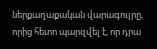ներքաղաքական վարագույրը, որից հետո պարզվել է, որ դրա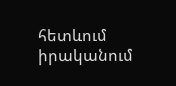հետևում իրականում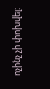ոչինչ չի փոխվել: